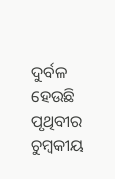ଦୁର୍ବଳ ହେଉଛି ପୃଥିବୀର ଚୁମ୍ବକୀୟ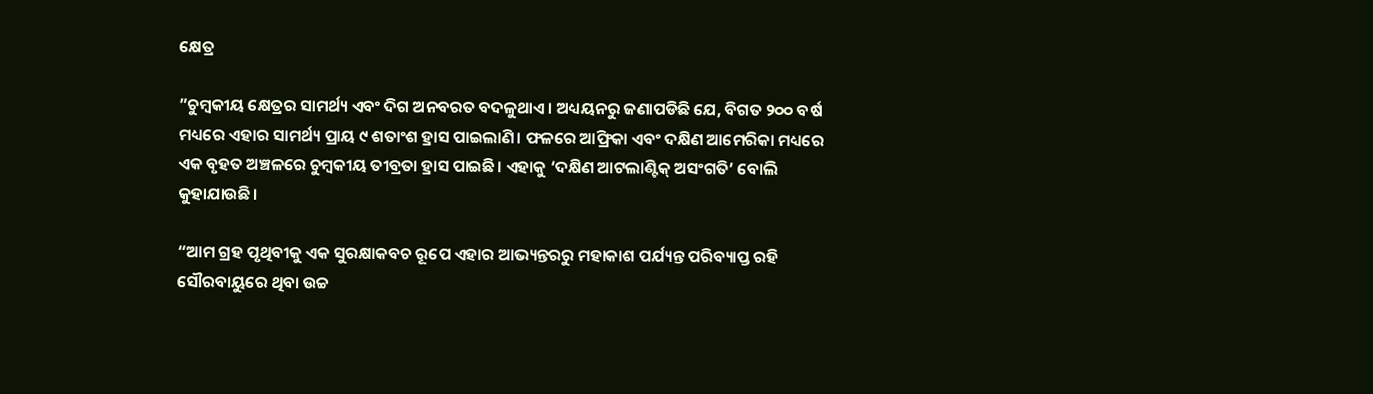କ୍ଷେତ୍ର

”ଚୁମ୍ବକୀୟ କ୍ଷେତ୍ରର ସାମର୍ଥ୍ୟ ଏବଂ ଦିଗ ଅନବରତ ବଦଳୁଥାଏ। ଅଧ୍ୟୟନରୁ ଜଣାପଡିଛି ଯେ, ବିଗତ ୨୦୦ ବର୍ଷ ମଧ୍ୟରେ ଏହାର ସାମର୍ଥ୍ୟ ପ୍ରାୟ ୯ ଶତାଂଶ ହ୍ରାସ ପାଇଲାଣି। ଫଳରେ ଆଫ୍ରିକା ଏବଂ ଦକ୍ଷିଣ ଆମେରିକା ମଧ୍ୟରେ ଏକ ବୃହତ ଅଞ୍ଚଳରେ ଚୁମ୍ବକୀୟ ତୀବ୍ରତା ହ୍ରାସ ପାଇଛି। ଏହାକୁ ‘ଦକ୍ଷିଣ ଆଟଲାଣ୍ଟିକ୍‌ ଅସଂଗତି’ ବୋଲି କୁହାଯାଉଛି।

“ଆମ ଗ୍ରହ ପୃଥିବୀକୁ ଏକ ସୁରକ୍ଷାକବଚ ରୂପେ ଏହାର ଆଭ୍ୟନ୍ତରରୁ ମହାକାଶ ପର୍ଯ୍ୟନ୍ତ ପରିବ୍ୟାପ୍ତ ରହି ସୌରବାୟୁରେ ଥିବା ଉଚ୍ଚ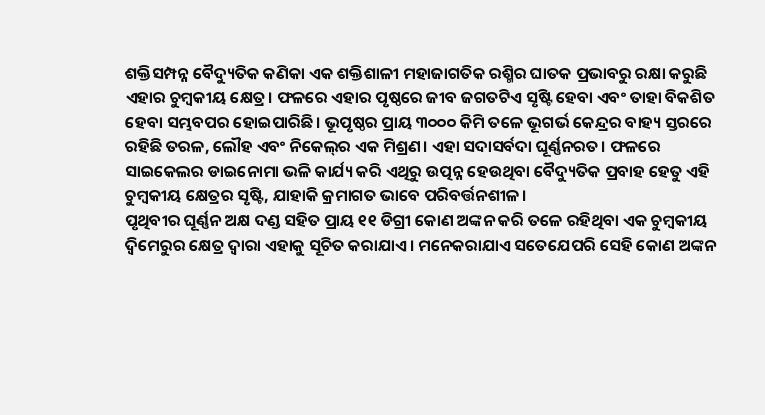ଶକ୍ତିସମ୍ପନ୍ନ ବୈଦ୍ୟୁତିକ କଣିକା ଏକ ଶକ୍ତିଶାଳୀ ମହାଜାଗତିକ ରଶ୍ମିର ଘାତକ ପ୍ରଭାବରୁ ରକ୍ଷା କରୁଛି ଏହାର ଚୁମ୍ବକୀୟ କ୍ଷେତ୍ର। ଫଳରେ ଏହାର ପୃଷ୍ଠରେ ଜୀବ ଜଗତଟିଏ ସୃଷ୍ଟି ହେବା ଏବଂ ତାହା ବିକଶିତ ହେବା ସମ୍ଭବପର ହୋଇପାରିଛି। ଭୂପୃଷ୍ଠର ପ୍ରାୟ ୩୦୦୦ କିମି ତଳେ ଭୂଗର୍ଭ କେନ୍ଦ୍ରର ବାହ୍ୟ ସ୍ତରରେ ରହିଛି ତରଳ, ଲୌହ ଏବଂ ନିକେଲ୍‌ର ଏକ ମିଶ୍ରଣ। ଏହା ସଦାସର୍ବଦା ଘୂର୍ଣ୍ଣନରତ। ଫଳରେ ସାଇକେଲର ଡାଇନୋମା ଭଳି କାର୍ଯ୍ୟ କରି ଏଥିରୁ ଉତ୍ପନ୍ନ ହେଉଥିବା ବୈଦ୍ୟୁତିକ ପ୍ରବାହ ହେତୁ ଏହି ଚୁମ୍ବକୀୟ କ୍ଷେତ୍ରର ସୃଷ୍ଟି, ଯାହାକି କ୍ରମାଗତ ଭାବେ ପରିବର୍ତ୍ତନଶୀଳ।
ପୃଥିବୀର ଘୂର୍ଣ୍ଣନ ଅକ୍ଷ ଦଣ୍ଡ ସହିତ ପ୍ରାୟ ୧୧ ଡିଗ୍ରୀ କୋଣ ଅଙ୍କନ କରି ତଳେ ରହିଥିବା ଏକ ଚୁମ୍ବକୀୟ ଦ୍ୱିମେରୁର କ୍ଷେତ୍ର ଦ୍ୱାରା ଏହାକୁ ସୂଚିତ କରାଯାଏ। ମନେକରାଯାଏ ସତେଯେପରି ସେହି କୋଣ ଅଙ୍କନ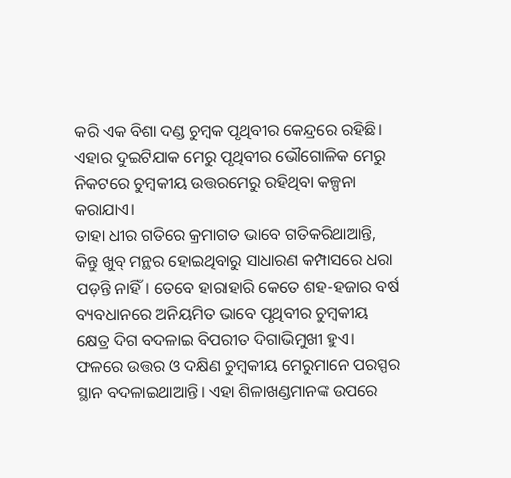କରି ଏକ ବିଶା ଦଣ୍ଡ ଚୁମ୍ବକ ପୃଥିବୀର କେନ୍ଦ୍ରରେ ରହିଛି। ଏହାର ଦୁଇଟିଯାକ ମେରୁ ପୃଥିବୀର ଭୌଗୋଳିକ ମେରୁ ନିକଟରେ ଚୁମ୍ବକୀୟ ଉତ୍ତରମେରୁ ରହିଥିବା କଳ୍ପନା କରାଯାଏ।
ତାହା ଧୀର ଗତିରେ କ୍ରମାଗତ ଭାବେ ଗତିକରିଥାଆନ୍ତି, କିନ୍ତୁ ଖୁବ୍‌ ମନ୍ଥର ହୋଇଥିବାରୁ ସାଧାରଣ କମ୍ପାସରେ ଧରା ପଡ଼ନ୍ତି ନାହିଁ। ତେବେ ହାରାହାରି କେତେ ଶହ-ହଜାର ବର୍ଷ ବ୍ୟବଧାନରେ ଅନିୟମିତ ଭାବେ ପୃଥିବୀର ଚୁମ୍ବକୀୟ କ୍ଷେତ୍ର ଦିଗ ବଦଳାଇ ବିପରୀତ ଦିଗାଭିମୁଖୀ ହୁଏ। ଫଳରେ ଉତ୍ତର ଓ ଦକ୍ଷିଣ ଚୁମ୍ବକୀୟ ମେରୁମାନେ ପରସ୍ପର ସ୍ଥାନ ବଦଳାଇଥାଆନ୍ତି। ଏହା ଶିଳାଖଣ୍ଡମାନଙ୍କ ଉପରେ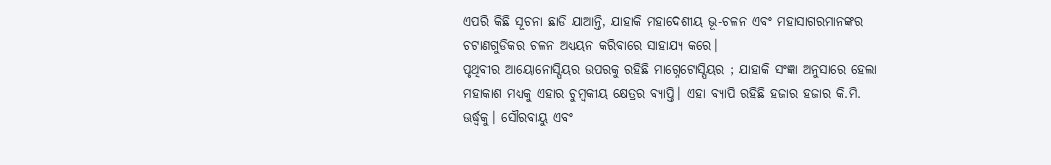ଏପରି କିଛି ସୂଚନା ଛାଡି ଯାଆନ୍ତି, ଯାହାକି ମହାଦେଶୀୟ ଭୂ-ଚଳନ ଏବଂ ମହାସାଗରମାନଙ୍କର ଚଟାଣଗୁଡିକର ଚଳନ ଅଧ୍ୟୟନ କରିବାରେ ସାହାଯ୍ୟ କରେ।
ପୃଥିବୀର ଆୟୋନୋସ୍ପିୟର ଉପରକୁ ରହିଛି ମାଗ୍ନେଟୋସ୍ପିୟର ; ଯାହାକି ସଂଜ୍ଞା ଅନୁସାରେ ହେଲା ମହାକାଶ ମଧ୍ୟକୁ ଏହାର ଚୁମ୍ବକୀୟ କ୍ଷେତ୍ରର ବ୍ୟାପ୍ତି। ଏହା ବ୍ୟାପି ରହିଛି ହଜାର ହଜାର କି.ମି. ଊର୍ଦ୍ଧ୍ୱକୁ। ସୌରବାୟୁ ଏବଂ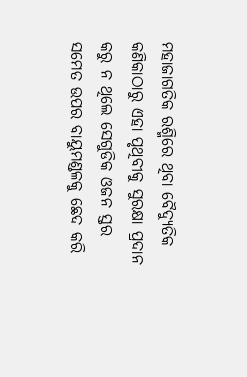ମହାଜାଗତିକ ରଶ୍ମିରେ ଥିବା ବୈଦ୍ୟୁତିକ କଣିକାଠାରୁ ଏହା ପୃଥିବୀକୁ ସୁରକ୍ଷା ପ୍ରଦାନ କରୁ ନ ଥିଲେ ସେଗୁଡିକ ଓଜନ ସ୍ତର ସମେତ ଉପର ବାୟୁମଣ୍ଡଳକୁ ଛେଦ କରି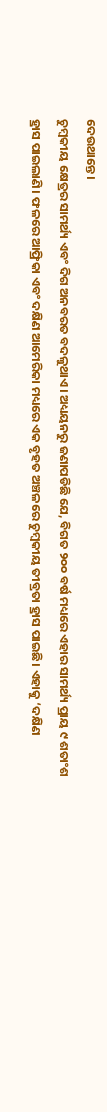ଦେଉଥାନ୍ତେ।
ଚୁମ୍ବକୀୟ କ୍ଷେତ୍ରର ସାମର୍ଥ୍ୟ ଏବଂ ଦିଗ ଅନବରତ ବଦଳୁଥାଏ। ଅଧ୍ୟୟନରୁ ଜଣାପଡିଛି ଯେ, ବିଗତ ୨୦୦ ବର୍ଷ ମଧ୍ୟରେ ଏହାର ସାମର୍ଥ୍ୟ ପ୍ରାୟ ୯ ଶତାଂଶ ହ୍ରାସ ପାଇଲାଣି। ଫଳରେ ଆଫ୍ରିକା ଏବଂ ଦକ୍ଷିଣ ଆମେରିକା ମଧ୍ୟରେ ଏକ ବୃହତ ଅଞ୍ଚଳରେ ଚୁମ୍ବକୀୟ ତୀବ୍ରତା ହ୍ରାସ ପାଇଛି। ଏହାକୁ ‘ଦକ୍ଷିଣ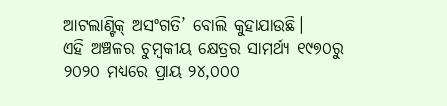ଆଟଲାଣ୍ଟିକ୍‌ ଅସଂଗତି’ ବୋଲି କୁହାଯାଉଛି।
ଏହି ଅଞ୍ଚଳର ଚୁମ୍ବକୀୟ କ୍ଷେତ୍ରର ସାମର୍ଥ୍ୟ ୧୯୭୦ରୁ ୨୦୨୦ ମଧ୍ୟରେ ପ୍ରାୟ ୨୪,୦୦୦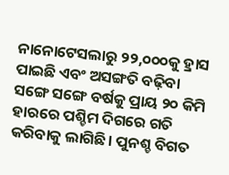ନାନୋଟେସଲାରୁ ୨୨,୦୦୦କୁ ହ୍ରାସ ପାଇଛି ଏବଂ ଅସଙ୍ଗତି ବଢ଼ିବା ସଙ୍ଗେ ସଙ୍ଗେ ବର୍ଷକୁ ପ୍ରାୟ ୨୦ କିମି ହାରରେ ପଶ୍ଚିମ ଦିଗରେ ଗତି କରିବାକୁ ଲାଗିଛି। ପୁନଶ୍ଚ ବିଗତ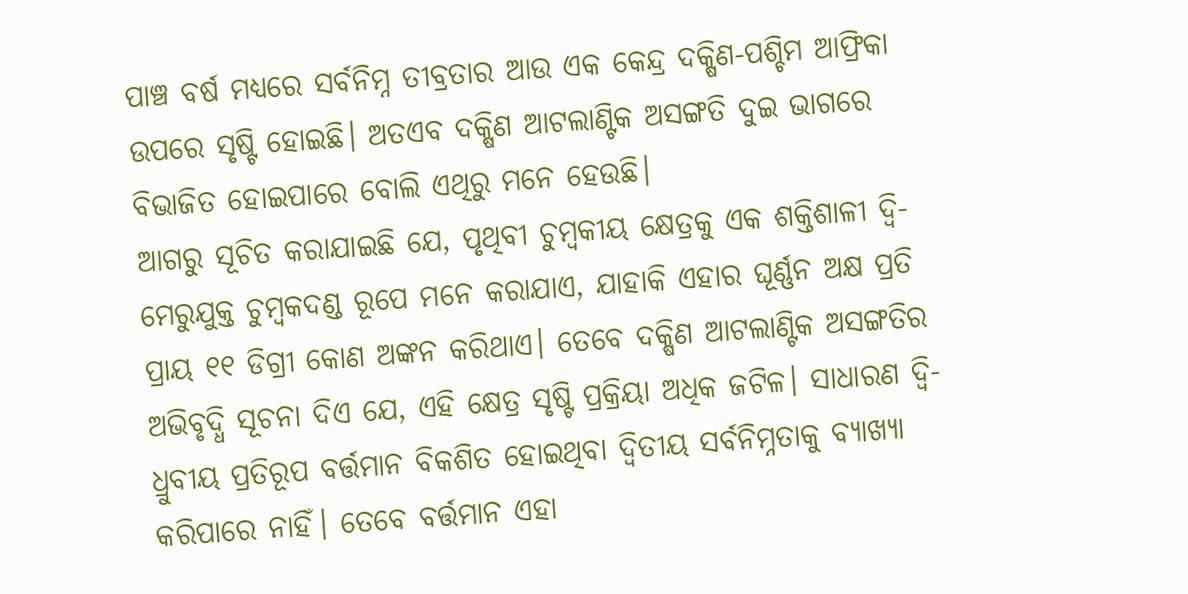ପାଞ୍ଚ ବର୍ଷ ମଧ୍ୟରେ ସର୍ବନିମ୍ନ ତୀବ୍ରତାର ଆଉ ଏକ କେନ୍ଦ୍ର ଦକ୍ଷିଣ-ପଶ୍ଚିମ ଆଫ୍ରିକା ଉପରେ ସୃଷ୍ଟି ହୋଇଛି। ଅତଏବ ଦକ୍ଷିଣ ଆଟଲାଣ୍ଟିକ ଅସଙ୍ଗତି ଦୁଇ ଭାଗରେ ବିଭାଜିତ ହୋଇପାରେ ବୋଲି ଏଥିରୁ ମନେ ହେଉଛି।
ଆଗରୁ ସୂଚିତ କରାଯାଇଛି ଯେ, ପୃଥିବୀ ଚୁମ୍ବକୀୟ କ୍ଷେତ୍ରକୁ ଏକ ଶକ୍ତିଶାଳୀ ଦ୍ୱି-ମେରୁଯୁକ୍ତ ଚୁମ୍ବକଦଣ୍ଡ ରୂପେ ମନେ କରାଯାଏ, ଯାହାକି ଏହାର ଘୂର୍ଣ୍ଣନ ଅକ୍ଷ ପ୍ରତି ପ୍ରାୟ ୧୧ ଡିଗ୍ରୀ କୋଣ ଅଙ୍କନ କରିଥାଏ। ତେବେ ଦକ୍ଷିଣ ଆଟଲାଣ୍ଟିକ ଅସଙ୍ଗତିର ଅଭିବୃଦ୍ଧି ସୂଚନା ଦିଏ ଯେ, ଏହି କ୍ଷେତ୍ର ସୃଷ୍ଟି ପ୍ରକ୍ରିୟା ଅଧିକ ଜଟିଳ। ସାଧାରଣ ଦ୍ୱି-ଧ୍ରୁବୀୟ ପ୍ରତିରୂପ ବର୍ତ୍ତମାନ ବିକଶିତ ହୋଇଥିବା ଦ୍ୱିତୀୟ ସର୍ବନିମ୍ନତାକୁ ବ୍ୟାଖ୍ୟା କରିପାରେ ନାହିଁ। ତେବେ ବର୍ତ୍ତମାନ ଏହା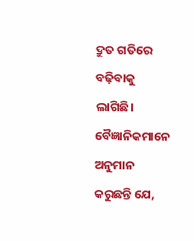ଦ୍ରୁତ ଗତିରେ ବଢ଼ିବାକୁ ଲାଗିଛି। ବୈଜ୍ଞାନିକମାନେ ଅନୁମାନ କରୁଛନ୍ତି ଯେ,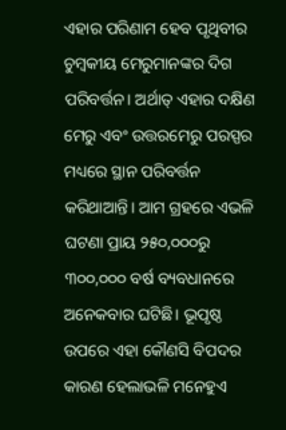ଏହାର ପରିଣାମ ହେବ ପୃଥିବୀର ଚୁମ୍ବକୀୟ ମେରୁମାନଙ୍କର ଦିଗ ପରିବର୍ତ୍ତନ। ଅର୍ଥାତ୍‌ ଏହାର ଦକ୍ଷିଣ ମେରୁ ଏବଂ ଉତ୍ତରମେରୁ ପରସ୍ପର ମଧ୍ୟରେ ସ୍ଥାନ ପରିବର୍ତ୍ତନ କରିଥାଆନ୍ତି। ଆମ ଗ୍ରହରେ ଏଭଳି ଘଟଣା ପ୍ରାୟ ୨୫୦,୦୦୦ରୁ ୩୦୦,୦୦୦ ବର୍ଷ ବ୍ୟବଧାନରେ ଅନେକବାର ଘଟିଛି। ଭୂପୃଷ୍ଠ ଉପରେ ଏହା କୌଣସି ବିପଦର କାରଣ ହେଲାଭଳି ମନେହୁଏ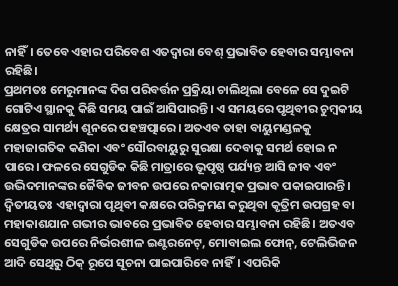ନାହିଁ। ତେବେ ଏହାର ପରିବେଶ ଏତଦ୍ୱାରା ବେଶ୍‌ ପ୍ରଭାବିତ ହେବାର ସମ୍ଭାବନା ରହିଛି।
ପ୍ରଥମତଃ ମେରୁମାନଙ୍କ ଦିଗ ପରିବର୍ତ୍ତନ ପ୍ରକ୍ରିୟା ଚାଲିଥିଲା ବେଳେ ସେ ଦୁଇଟି ଗୋଟିଏ ସ୍ଥାନକୁ କିଛି ସମୟ ପାଇଁ ଆସିପାରନ୍ତି। ଏ ସମୟରେ ପୃଥିବୀର ଚୁମ୍ବକୀୟ କ୍ଷେତ୍ରର ସାମର୍ଥ୍ୟ ଶୂନରେ ପହଞ୍ଚତ୍ପାରେ। ଅତଏବ ତାହା ବାୟୁମଣ୍ଡଳକୁ ମହାଜାଗତିକ କଣିକା ଏବଂ ସୌରବାୟୁରୁ ସୁରକ୍ଷା ଦେବାକୁ ସମର୍ଥ ହୋଇ ନ ପାରେ। ଫଳରେ ସେଗୁଡିକ କିଛି ମାତ୍ରାରେ ଭୂପୃଷ୍ଠ ପର୍ଯ୍ୟନ୍ତ ଆସି ଜୀବ ଏବଂ ଉଦ୍ଭିଦମାନଙ୍କର ଜୈବିକ ଜୀବନ ଉପରେ ନକାରାତ୍ମକ ପ୍ରଭାବ ପକାଇପାରନ୍ତି।
ଦ୍ୱିତୀୟତଃ ଏହାଦ୍ୱାରା ପୃଥିବୀ କକ୍ଷରେ ପରିକ୍ରମଣ କରୁଥିବା କୃତ୍ରିମ ଉପଗ୍ରହ ବା ମହାକାଶଯାନ ଗଭୀର ଭାବରେ ପ୍ରଭାବିତ ହେବାର ସମ୍ଭାବନା ରହିଛି। ଅତଏବ ସେଗୁଡିକ ଉପରେ ନିର୍ଭରଶୀଳ ଇଣ୍ଟରନେଟ୍‌, ମୋବାଇଲ ଫୋନ୍‌, ଟେଲିଭିଜନ ଆଦି ସେଥିରୁ ଠିକ୍‌ ରୂପେ ସୂଚନା ପାଇପାରିବେ ନାହିଁ। ଏପରିକି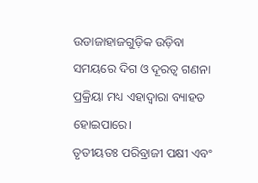ଉଡାଜାହାଜଗୁଡ଼ିକ ଉଡ଼ିବା ସମୟରେ ଦିଗ ଓ ଦୂରତ୍ୱ ଗଣନା ପ୍ରକ୍ରିୟା ମଧ୍ୟ ଏହାଦ୍ୱାରା ବ୍ୟାହତ ହୋଇପାରେ।
ତୃତୀୟତଃ ପରିବ୍ରାଜୀ ପକ୍ଷୀ ଏବଂ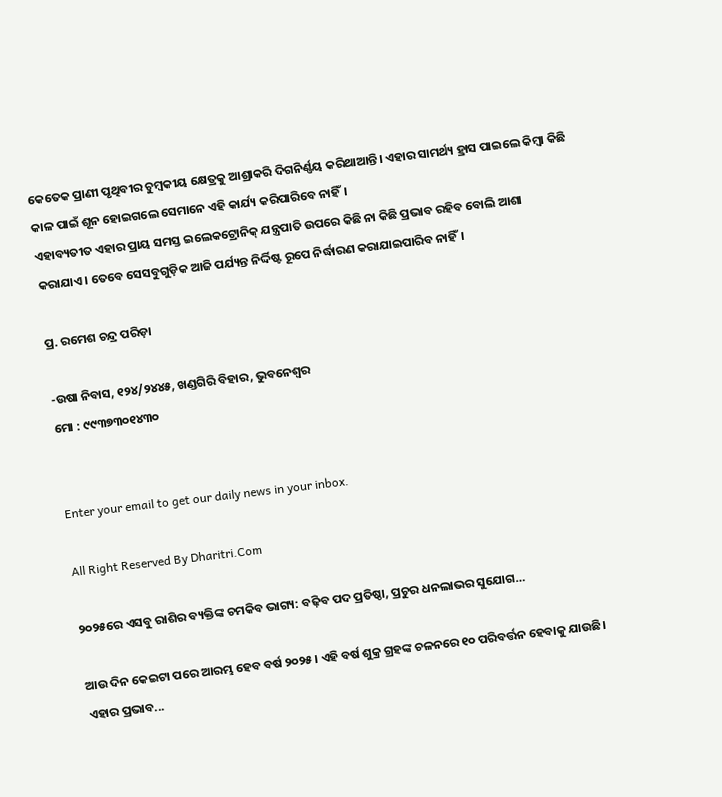କେତେକ ପ୍ରାଣୀ ପୃଥିବୀର ଚୁମ୍ବକୀୟ କ୍ଷେତ୍ରକୁ ଆଶ୍ରାକରି ଦିଗନିର୍ଣ୍ଣୟ କରିଥାଆନ୍ତି। ଏହାର ସାମର୍ଥ୍ୟ ହ୍ରାସ ପାଇଲେ କିମ୍ବା କିଛି କାଳ ପାଇଁ ଶୂନ ହୋଇଗଲେ ସେମାନେ ଏହି କାର୍ଯ୍ୟ କରିପାରିବେ ନାହିଁ।
ଏହାବ୍ୟତୀତ ଏହାର ପ୍ରାୟ ସମସ୍ତ ଇଲେକଟ୍ରୋନିକ୍‌ ଯନ୍ତ୍ରପାତି ଉପରେ କିଛି ନା କିଛି ପ୍ରଭାବ ରହିବ ବୋଲି ଆଶା କରାଯାଏ। ତେବେ ସେସବୁଗୁଡ଼ିକ ଆଜି ପର୍ଯ୍ୟନ୍ତ ନିର୍ଦ୍ଦିଷ୍ଟ ରୂପେ ନିର୍ଦ୍ଧାରଣ କରାଯାଇପାରିବ ନାହିଁ।

ପ୍ର. ରମେଶ ଚନ୍ଦ୍ର ପରିଡ଼ା

-ଉଷା ନିବାସ, ୧୨୪/୨୪୪୫, ଖଣ୍ଡଗିରି ବିହାର, ଭୁବନେଶ୍ୱର
ମୋ : ୯୯୩୭୩୦୧୪୩୦


Enter your email to get our daily news in your inbox.

All Right Reserved By Dharitri.Com

୨୦୨୫ରେ ଏସବୁ ରାଶିର ବ୍ୟକ୍ତିଙ୍କ ଚମକିବ ଭାଗ୍ୟ: ବଢ଼ିବ ପଦ ପ୍ରତିଷ୍ଠା, ପ୍ରଚୁର ଧନଲାଭର ସୁଯୋଗ…

ଆଉ ଦିନ କେଇଟା ପରେ ଆରମ୍ଭ ହେବ ବର୍ଷ ୨୦୨୫। ଏହି ବର୍ଷ ଶୁକ୍ର ଗ୍ରହଙ୍କ ଚଳନରେ ୧୦ ପରିବର୍ତ୍ତନ ହେବାକୁ ଯାଉଛି। ଏହାର ପ୍ରଭାବ...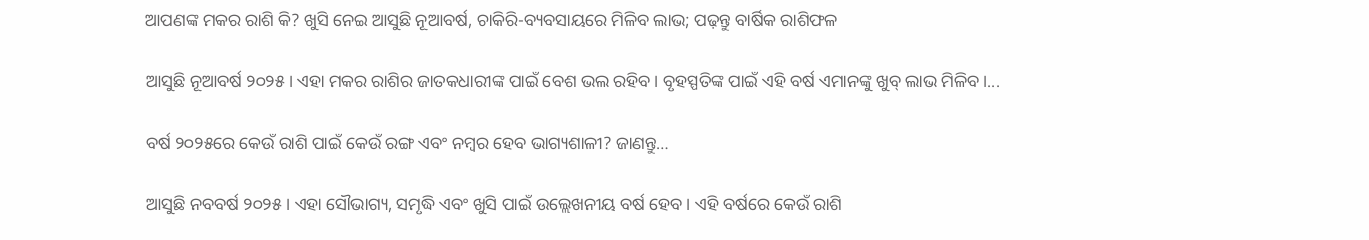ଆପଣଙ୍କ ମକର ରାଶି କି? ଖୁସି ନେଇ ଆସୁଛି ନୂଆବର୍ଷ, ଚାକିରି-ବ୍ୟବସାୟରେ ମିଳିବ ଲାଭ; ପଢ଼ନ୍ତୁ ବାର୍ଷିକ ରାଶିଫଳ

ଆସୁଛି ନୂଆବର୍ଷ ୨୦୨୫। ଏହା ମକର ରାଶିର ଜାତକଧାରୀଙ୍କ ପାଇଁ ବେଶ ଭଲ ରହିବ। ବୃହସ୍ପତିଙ୍କ ପାଇଁ ଏହି ବର୍ଷ ଏମାନଙ୍କୁ ଖୁବ୍‌ ଲାଭ ମିଳିବ।...

ବର୍ଷ ୨୦୨୫ରେ କେଉଁ ରାଶି ପାଇଁ କେଉଁ ରଙ୍ଗ ଏବଂ ନମ୍ବର ହେବ ଭାଗ୍ୟଶାଳୀ? ଜାଣନ୍ତୁ…

ଆସୁଛି ନବବର୍ଷ ୨୦୨୫। ଏହା ସୌଭାଗ୍ୟ, ସମୃଦ୍ଧି ଏବଂ ଖୁସି ପାଇଁ ଉଲ୍ଲେଖନୀୟ ବର୍ଷ ହେବ। ଏହି ବର୍ଷରେ କେଉଁ ରାଶି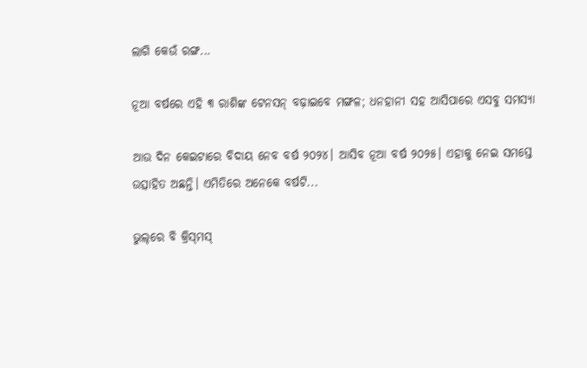ଲାଗି କେଉଁ ରଙ୍ଗ...

ନୂଆ ବର୍ଷରେ ଏହି ୩ ରାଶିଙ୍କ ଟେନସନ୍‌ ବଢ଼ାଇବେ ମଙ୍ଗଳ; ଧନହାନୀ ସହ ଆସିପାରେ ଏସବୁ ସମସ୍ୟା

ଆଉ ଦିନ କେଇଟାରେ ବିଦାୟ ନେବ ବର୍ଷ ୨୦୨୪। ଆସିବ ନୂଆ ବର୍ଷ ୨୦୨୫। ଏହାକୁ ନେଇ ସମସ୍ତେ ଉତ୍ସାହିତ ଅଛନ୍ତି। ଏମିତିରେ ଅନେକେ ବର୍ଷଟି...

ଭୁଲ୍‌ରେ ବି କ୍ରିସ୍‌ମସ୍‌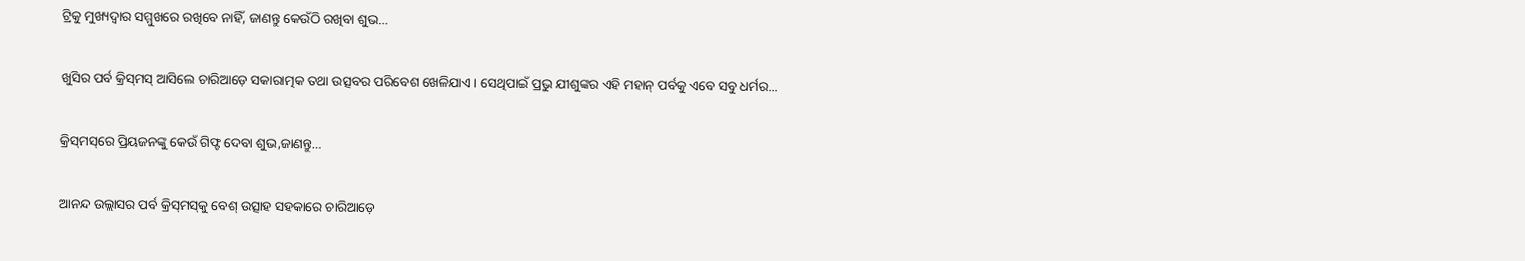ଟ୍ରିକୁ ମୁଖ୍ୟଦ୍ୱାର ସମ୍ମୁଖରେ ରଖିବେ ନାହିଁ, ଜାଣନ୍ତୁ କେଉଁଠି ରଖିବା ଶୁଭ…

ଖୁସିର ପର୍ବ କ୍ରିସ୍‌ମସ୍‌ ଆସିଲେ ଚାରିଆଡ଼େ ସକାରାତ୍ମକ ତଥା ଉତ୍ସବର ପରିବେଶ ଖେଳିଯାଏ। ସେଥିପାଇଁ ପ୍ରଭୁ ଯୀଶୁଙ୍କର ଏହି ମହାନ୍‌ ପର୍ବକୁ ଏବେ ସବୁ ଧର୍ମର...

କ୍ରିସ୍‌ମସ୍‌ରେ ପ୍ରିୟଜନଙ୍କୁ କେଉଁ ଗିଫ୍ଟ ଦେବା ଶୁଭ,ଜାଣନ୍ତୁ…

ଆନନ୍ଦ ଉଲ୍ଲାସର ପର୍ବ କ୍ରିସ୍‌ମସ୍‌କୁ ବେଶ୍‌ ଉତ୍ସାହ ସହକାରେ ଚାରିଆଡ଼େ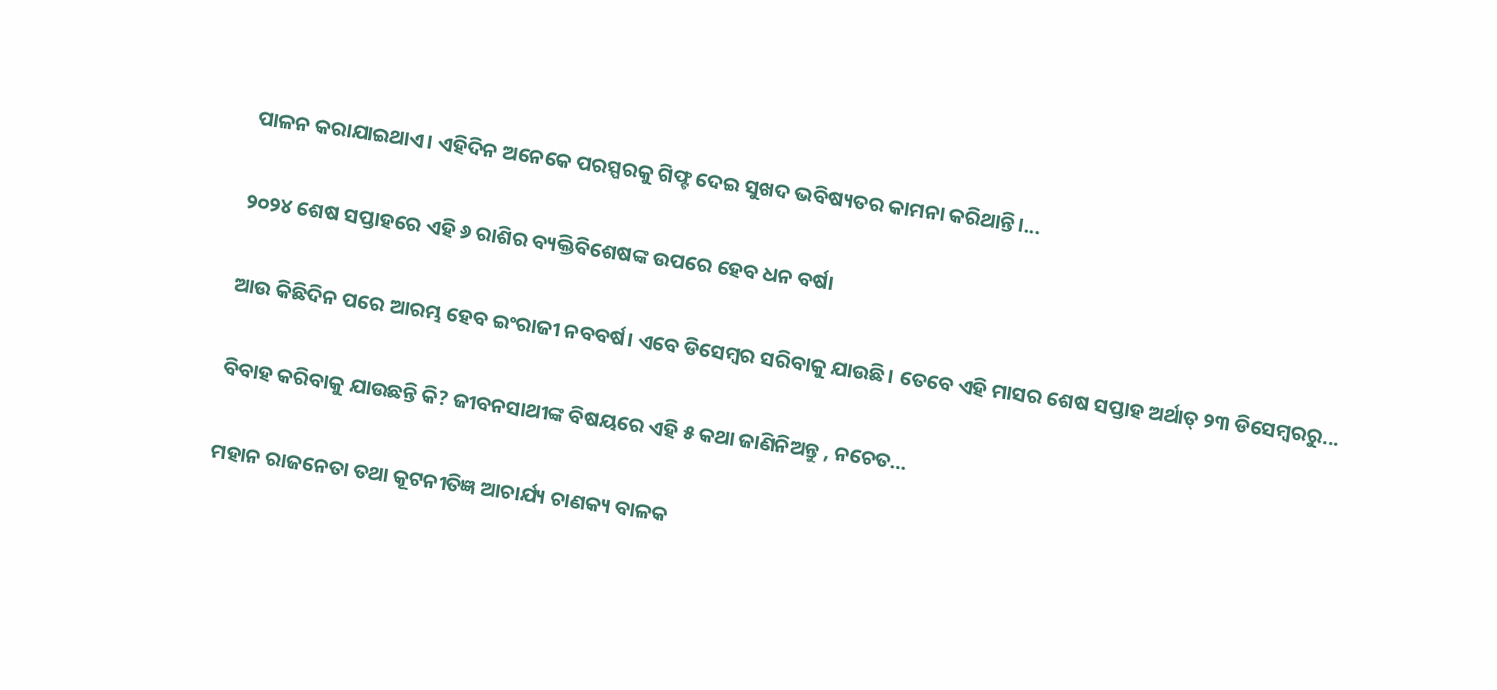ପାଳନ କରାଯାଇଥାଏ। ଏହିଦିନ ଅନେକେ ପରସ୍ପରକୁ ଗିଫ୍ଟ ଦେଇ ସୁଖଦ ଭବିଷ୍ୟତର କାମନା କରିଥାନ୍ତି।...

୨୦୨୪ ଶେଷ ସପ୍ତାହରେ ଏହି ୬ ରାଶିର ବ୍ୟକ୍ତିବିଶେଷଙ୍କ ଉପରେ ହେବ ଧନ ବର୍ଷା

ଆଉ କିଛିଦିନ ପରେ ଆରମ୍ଭ ହେବ ଇଂରାଜୀ ନବବର୍ଷ। ଏବେ ଡିସେମ୍ବର ସରିବାକୁ ଯାଉଛି। ତେବେ ଏହି ମାସର ଶେଷ ସପ୍ତାହ ଅର୍ଥାତ୍‌ ୨୩ ଡିସେମ୍ବରରୁ...

ବିବାହ କରିବାକୁ ଯାଉଛନ୍ତି କି? ଜୀବନସାଥୀଙ୍କ ବିଷୟରେ ଏହି ୫ କଥା ଜାଣିନିଅନ୍ତୁ , ନଚେତ…

ମହାନ ରାଜନେତା ତଥା କୂଟନୀତିଜ୍ଞ ଆଚାର୍ଯ୍ୟ ଚାଣକ୍ୟ ବାଳକ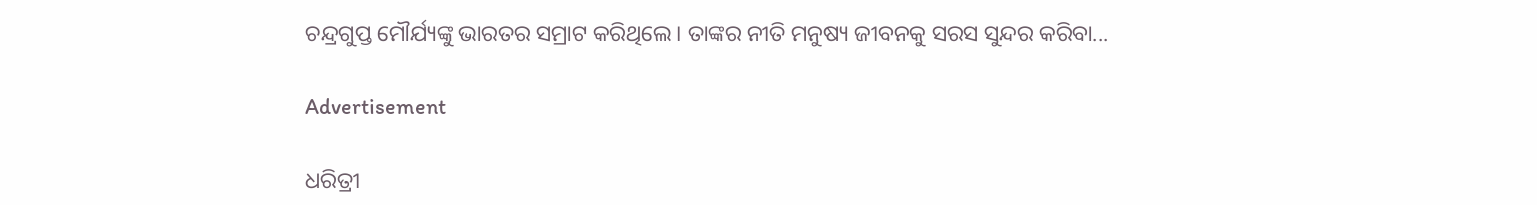ଚନ୍ଦ୍ରଗୁପ୍ତ ମୌର୍ଯ୍ୟଙ୍କୁ ଭାରତର ସମ୍ରାଟ କରିଥିଲେ। ତାଙ୍କର ନୀତି ମନୁଷ୍ୟ ଜୀବନକୁ ସରସ ସୁନ୍ଦର କରିବା...

Advertisement

ଧରିତ୍ରୀ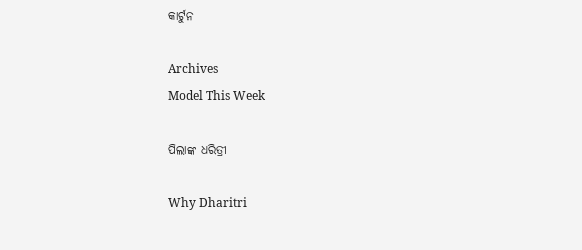କାର୍ଟୁନ

Archives
Model This Week

ପିଲାଙ୍କ ଧରିତ୍ରୀ

Why Dharitri